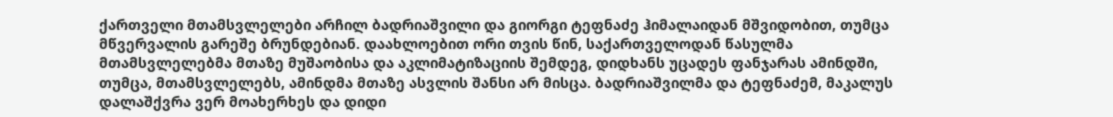ქართველი მთამსვლელები არჩილ ბადრიაშვილი და გიორგი ტეფნაძე ჰიმალაიდან მშვიდობით, თუმცა მწვერვალის გარეშე ბრუნდებიან. დაახლოებით ორი თვის წინ, საქართველოდან წასულმა მთამსვლელებმა მთაზე მუშაობისა და აკლიმატიზაციის შემდეგ, დიდხანს უცადეს ფანჯარას ამინდში, თუმცა, მთამსვლელებს, ამინდმა მთაზე ასვლის შანსი არ მისცა. ბადრიაშვილმა და ტეფნაძემ, მაკალუს დალაშქვრა ვერ მოახერხეს და დიდი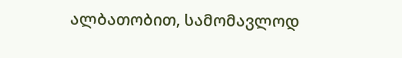ალბათობით, სამომავლოდ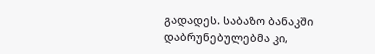გადადეს. საბაზო ბანაკში დაბრუნებულებმა კი,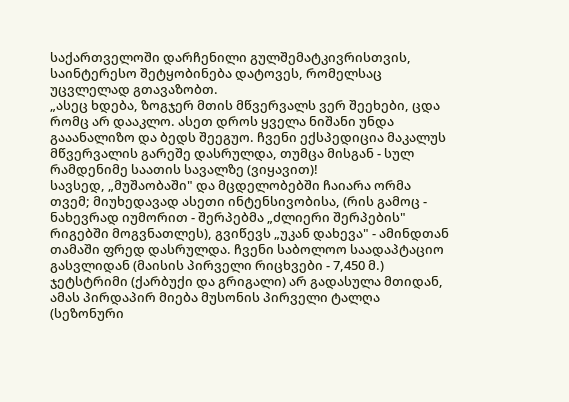საქართველოში დარჩენილი გულშემატკივრისთვის, საინტერესო შეტყობინება დატოვეს, რომელსაც უცვლელად გთავაზობთ.
„ასეც ხდება, ზოგჯერ მთის მწვერვალს ვერ შეეხები, ცდა რომც არ დააკლო. ასეთ დროს ყველა ნიშანი უნდა გააანალიზო და ბედს შეეგუო. ჩვენი ექსპედიცია მაკალუს მწვერვალის გარეშე დასრულდა, თუმცა მისგან - სულ რამდენიმე საათის სავალზე (ვიყავით)!
სავსედ, „მუშაობაში" და მცდელობებში ჩაიარა ორმა თვემ; მიუხედავად ასეთი ინტენსივობისა, (რის გამოც - ნახევრად იუმორით - შერპებმა „ძლიერი შერპების" რიგებში მოგვნათლეს), გვიწევს „უკან დახევა" - ამინდთან თამაში ფრედ დასრულდა. ჩვენი საბოლოო საადაპტაციო გასვლიდან (მაისის პირველი რიცხვები - 7,450 მ.) ჯეტსტრიმი (ქარბუქი და გრიგალი) არ გადასულა მთიდან, ამას პირდაპირ მიება მუსონის პირველი ტალღა (სეზონური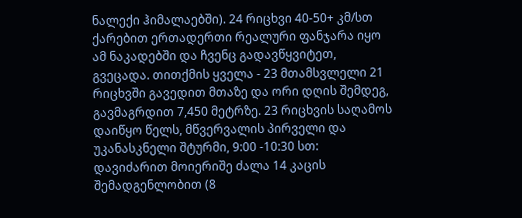ნალექი ჰიმალაებში). 24 რიცხვი 40-50+ კმ/სთ ქარებით ერთადერთი რეალური ფანჯარა იყო ამ ნაკადებში და ჩვენც გადავწყვიტეთ, გვეცადა. თითქმის ყველა - 23 მთამსვლელი 21 რიცხვში გავედით მთაზე და ორი დღის შემდეგ, გავმაგრდით 7,450 მეტრზე. 23 რიცხვის საღამოს დაიწყო წელს, მწვერვალის პირველი და უკანასკნელი შტურმი, 9:00 -10:30 სთ: დავიძარით მოიერიშე ძალა 14 კაცის შემადგენლობით (8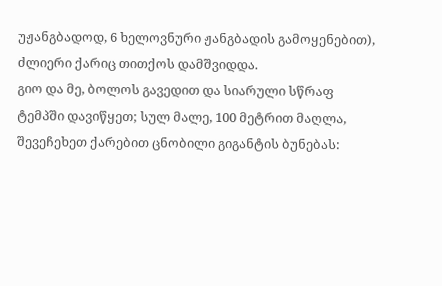უჟანგბადოდ, 6 ხელოვნური ჟანგბადის გამოყენებით), ძლიერი ქარიც თითქოს დამშვიდდა.
გიო და მე, ბოლოს გავედით და სიარული სწრაფ ტემპში დავიწყეთ; სულ მალე, 100 მეტრით მაღლა, შევეჩეხეთ ქარებით ცნობილი გიგანტის ბუნებას: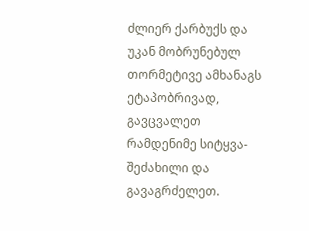ძლიერ ქარბუქს და უკან მობრუნებულ თორმეტივე ამხანაგს ეტაპობრივად, გავცვალეთ რამდენიმე სიტყვა-შეძახილი და გავაგრძელეთ.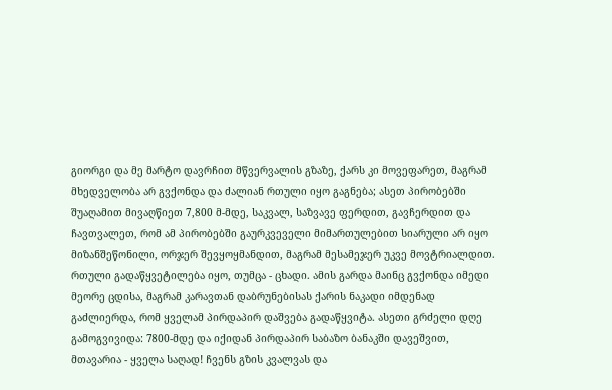გიორგი და მე მარტო დავრჩით მწვერვალის გზაზე, ქარს კი მოვეფარეთ, მაგრამ მხედველობა არ გვქონდა და ძალიან რთული იყო გაგნება; ასეთ პირობებში შუაღამით მივაღწიეთ 7,800 მ-მდე, საკვალ, საზვავე ფერდით, გავჩერდით და ჩავთვალეთ, რომ ამ პირობებში გაურკვეველი მიმართულებით სიარული არ იყო მიზანშეწონილი, ორჯერ შევყოყმანდით, მაგრამ მესამეჯერ უკვე მოვტრიალდით. რთული გადაწყვეტილება იყო, თუმცა - ცხადი. ამის გარდა მაინც გვქონდა იმედი მეორე ცდისა, მაგრამ კარავთან დაბრუნებისას ქარის ნაკადი იმდენად გაძლიერდა, რომ ყველამ პირდაპირ დაშვება გადაწყვიტა. ასეთი გრძელი დღე გამოგვივიდა: 7800-მდე და იქიდან პირდაპირ საბაზო ბანაკში დავეშვით, მთავარია - ყველა საღად! ჩვენს გზის კვალვას და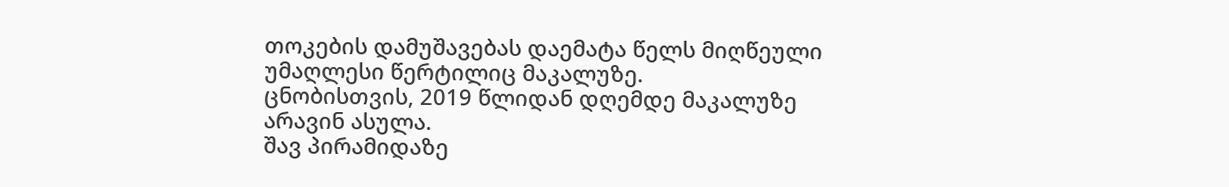თოკების დამუშავებას დაემატა წელს მიღწეული უმაღლესი წერტილიც მაკალუზე.
ცნობისთვის, 2019 წლიდან დღემდე მაკალუზე არავინ ასულა.
შავ პირამიდაზე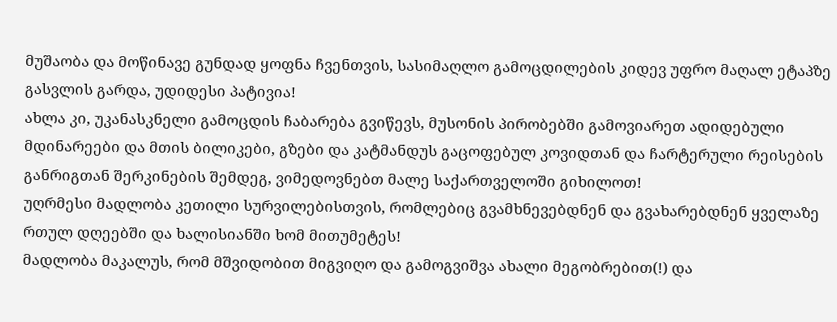მუშაობა და მოწინავე გუნდად ყოფნა ჩვენთვის, სასიმაღლო გამოცდილების კიდევ უფრო მაღალ ეტაპზე გასვლის გარდა, უდიდესი პატივია!
ახლა კი, უკანასკნელი გამოცდის ჩაბარება გვიწევს, მუსონის პირობებში გამოვიარეთ ადიდებული მდინარეები და მთის ბილიკები, გზები და კატმანდუს გაცოფებულ კოვიდთან და ჩარტერული რეისების განრიგთან შერკინების შემდეგ, ვიმედოვნებთ მალე საქართველოში გიხილოთ!
უღრმესი მადლობა კეთილი სურვილებისთვის, რომლებიც გვამხნევებდნენ და გვახარებდნენ ყველაზე რთულ დღეებში და ხალისიანში ხომ მითუმეტეს!
მადლობა მაკალუს, რომ მშვიდობით მიგვიღო და გამოგვიშვა ახალი მეგობრებით(!) და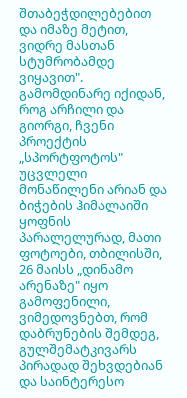შთაბეჭდილებებით და იმაზე მეტით, ვიდრე მასთან სტუმრობამდე ვიყავით".
გამომდინარე იქიდან, როგ არჩილი და გიორგი, ჩვენი პროექტის „სპორტფოტოს" უცვლელი მონაწილენი არიან და ბიჭების ჰიმალაიში ყოფნის პარალელურად, მათი ფოტოები, თბილისში, 26 მაისს „დინამო არენაზე" იყო გამოფენილი, ვიმედოვნებთ, რომ დაბრუნების შემდეგ, გულშემატკივარს პირადად შეხვდებიან და საინტერესო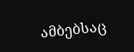ამბებსაც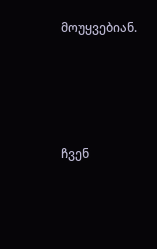მოუყვებიან.





ჩვენ